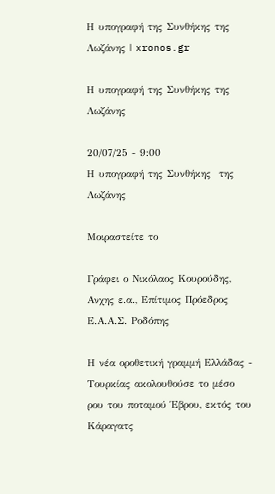Η υπογραφή της Συνθήκης της Λωζάνης | xronos.gr

Η υπογραφή της Συνθήκης της Λωζάνης

20/07/25 - 9:00
Η υπογραφή της Συνθήκης  της Λωζάνης

Μοιραστείτε το

Γράφει ο Νικόλαος Κουρούδης, Ανχης ε.α., Επίτιμος Πρόεδρος Ε.Α.Α.Σ. Ροδόπης

Η νέα οροθετική γραμμή Ελλάδας - Τουρκίας ακολουθούσε το μέσο ρου του ποταμού Έβρου, εκτός του Κάραγατς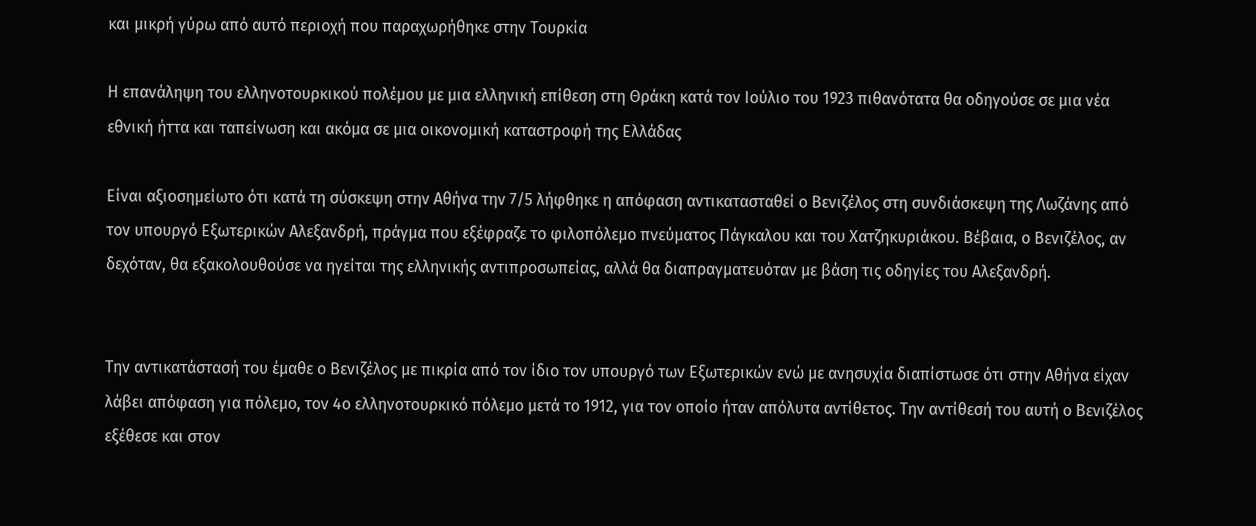και μικρή γύρω από αυτό περιοχή που παραχωρήθηκε στην Τουρκία

Η επανάληψη του ελληνοτουρκικού πολέμου με μια ελληνική επίθεση στη Θράκη κατά τον Ιούλιο του 1923 πιθανότατα θα οδηγούσε σε μια νέα εθνική ήττα και ταπείνωση και ακόμα σε μια οικονομική καταστροφή της Ελλάδας

Είναι αξιοσημείωτο ότι κατά τη σύσκεψη στην Αθήνα την 7/5 λήφθηκε η απόφαση αντικατασταθεί ο Βενιζέλος στη συνδιάσκεψη της Λωζάνης από τον υπουργό Εξωτερικών Αλεξανδρή, πράγμα που εξέφραζε το φιλοπόλεμο πνεύματος Πάγκαλου και του Χατζηκυριάκου. Βέβαια, ο Βενιζέλος, αν δεχόταν, θα εξακολουθούσε να ηγείται της ελληνικής αντιπροσωπείας, αλλά θα διαπραγματευόταν με βάση τις οδηγίες του Αλεξανδρή.


Την αντικατάστασή του έμαθε ο Βενιζέλος με πικρία από τον ίδιο τον υπουργό των Εξωτερικών ενώ με ανησυχία διαπίστωσε ότι στην Αθήνα είχαν λάβει απόφαση για πόλεμο, τον 4ο ελληνοτουρκικό πόλεμο μετά το 1912, για τον οποίο ήταν απόλυτα αντίθετος. Την αντίθεσή του αυτή ο Βενιζέλος εξέθεσε και στον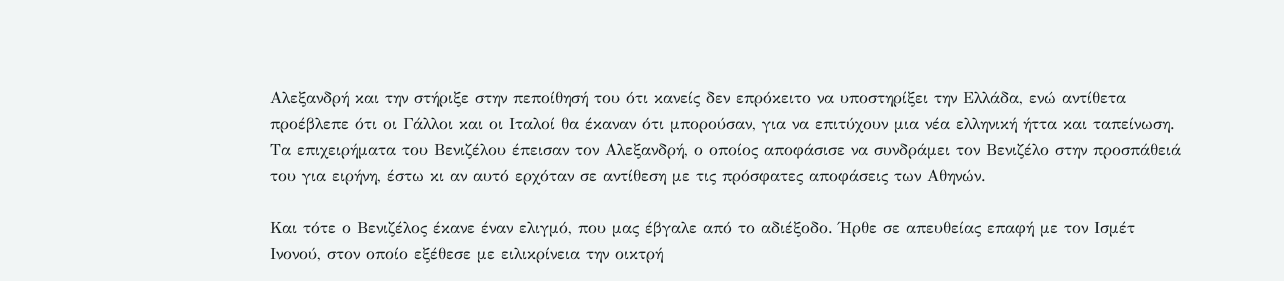Αλεξανδρή και την στήριξε στην πεποίθησή του ότι κανείς δεν επρόκειτο να υποστηρίξει την Ελλάδα, ενώ αντίθετα προέβλεπε ότι οι Γάλλοι και οι Ιταλοί θα έκαναν ότι μπορούσαν, για να επιτύχουν μια νέα ελληνική ήττα και ταπείνωση. Τα επιχειρήματα του Βενιζέλου έπεισαν τον Αλεξανδρή, ο οποίος αποφάσισε να συνδράμει τον Βενιζέλο στην προσπάθειά του για ειρήνη, έστω κι αν αυτό ερχόταν σε αντίθεση με τις πρόσφατες αποφάσεις των Αθηνών.

Και τότε ο Βενιζέλος έκανε έναν ελιγμό, που μας έβγαλε από το αδιέξοδο. Ήρθε σε απευθείας επαφή με τον Ισμέτ Ινονού, στον οποίο εξέθεσε με ειλικρίνεια την οικτρή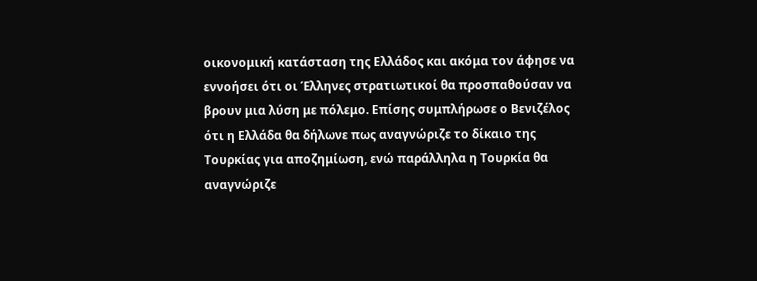οικονομική κατάσταση της Ελλάδος και ακόμα τον άφησε να εννοήσει ότι οι Έλληνες στρατιωτικοί θα προσπαθούσαν να βρουν μια λύση με πόλεμο. Επίσης συμπλήρωσε ο Βενιζέλος ότι η Ελλάδα θα δήλωνε πως αναγνώριζε το δίκαιο της Τουρκίας για αποζημίωση, ενώ παράλληλα η Τουρκία θα αναγνώριζε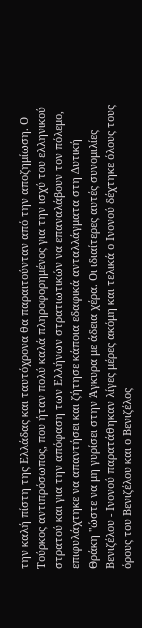την καλή πίστη της Ελλάδας και ταυτόχρονα θα παραιτούνταν από την αποζημίωση. Ο Τούρκος αντιπρόσωπος, που ήταν πολύ καλά πληροφορημένος για την ισχύ του ελληνικού στρατού και για την απόφαση των Ελλήνων στρατιωτικών να επαναλάβουν τον πόλεμο, επιφυλάχτηκε να απαντήσει και ζήτησε κάποια εδαφικά ανταλλάγματα στη Δυτική Θράκη "ώστε να μη γυρίσει στην Άγκυρα με άδεια χέρα. Οι ιδιαίτερες αυτές συνομιλίες Βενιζέλου - Ινονού παρατάθηκαν λίγες μέρες ακόμη και τελικά ο Ινονού δέχτηκε όλους τους όρους του Βενιζέλου και ο Βενιζέλος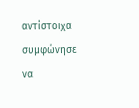αντίστοιχα συμφώνησε να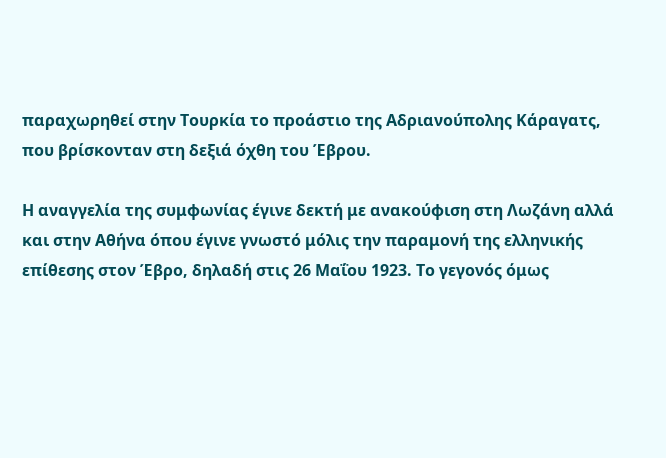παραχωρηθεί στην Τουρκία το προάστιο της Αδριανούπολης Κάραγατς, που βρίσκονταν στη δεξιά όχθη του Έβρου.

Η αναγγελία της συμφωνίας έγινε δεκτή με ανακούφιση στη Λωζάνη αλλά και στην Αθήνα όπου έγινε γνωστό μόλις την παραμονή της ελληνικής επίθεσης στον Έβρο, δηλαδή στις 26 Μαΐου 1923. Το γεγονός όμως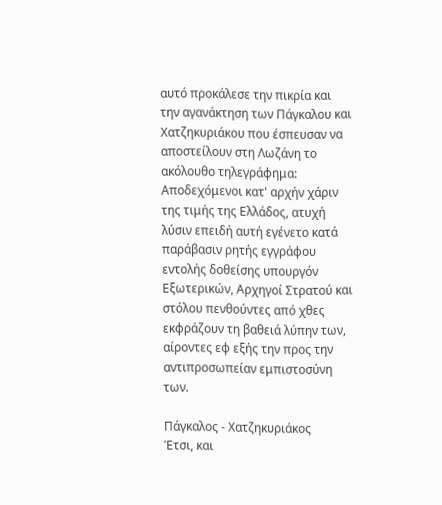αυτό προκάλεσε την πικρία και την αγανάκτηση των Πάγκαλου και Χατζηκυριάκου που έσπευσαν να αποστείλουν στη Λωζάνη το ακόλουθο τηλεγράφημα: Αποδεχόμενοι κατ' αρχήν χάριν της τιμής της Ελλάδος, ατυχή λύσιν επειδή αυτή εγένετο κατά παράβασιν ρητής εγγράφου εντολής δοθείσης υπουργόν Εξωτερικών, Αρχηγοί Στρατού και στόλου πενθούντες από χθες εκφράζουν τη βαθειά λύπην των, αίροντες εφ εξής την προς την αντιπροσωπείαν εμπιστοσύνη των.

Πάγκαλος - Χατζηκυριάκος
Έτσι, και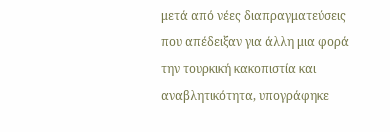μετά από νέες διαπραγματεύσεις που απέδειξαν για άλλη μια φορά την τουρκική κακοπιστία και αναβλητικότητα, υπογράφηκε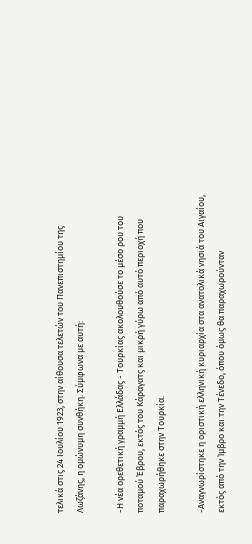τελικά στις 24 Ιουλίου 1923, στην αίθουσα τελετών του Πανεπιστημίου της Λωζάνης, η ομώνυμη συνθήκη. Σύμφωνα με αυτή:

-Η νέα ορεθετική γραμμή Ελλάδας - Τουρκίας ακολουθούσε το μέσο ρου του ποταμού Έβρου, εκτός του Κάραγατς και μικρή γύρω από αυτό περιοχή που παραχωρήθηκε στην Τουρκία.

-Αναγνωρίστηκε η οριστική ελληνική κυριαρχία στα ανατολικά νησιά του Αιγαίου, εκτός από την Ίμβρο και την Τένεδο, όπου όμως θα παραχωρούνταν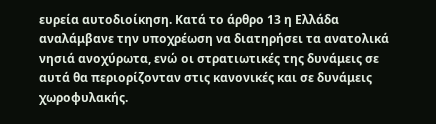ευρεία αυτοδιοίκηση. Κατά το άρθρο 13 η Ελλάδα αναλάμβανε την υποχρέωση να διατηρήσει τα ανατολικά νησιά ανοχύρωτα, ενώ οι στρατιωτικές της δυνάμεις σε αυτά θα περιορίζονταν στις κανονικές και σε δυνάμεις χωροφυλακής.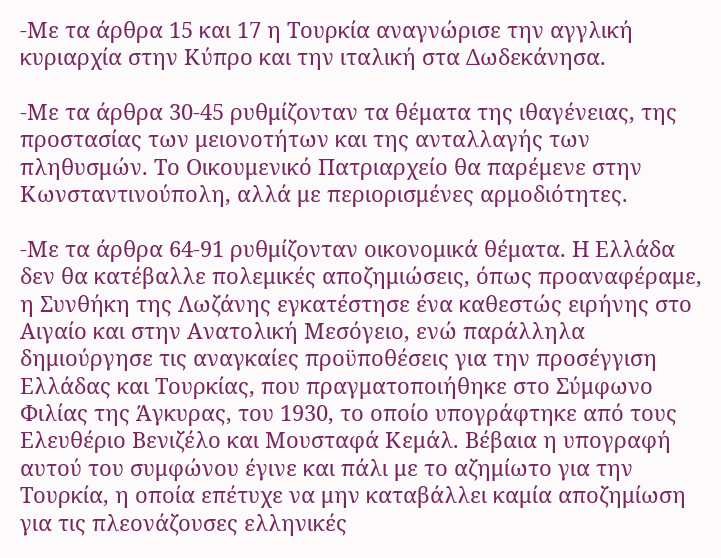-Με τα άρθρα 15 και 17 η Τουρκία αναγνώρισε την αγγλική κυριαρχία στην Κύπρο και την ιταλική στα Δωδεκάνησα.

-Με τα άρθρα 30-45 ρυθμίζονταν τα θέματα της ιθαγένειας, της προστασίας των μειονοτήτων και της ανταλλαγής των πληθυσμών. Το Οικουμενικό Πατριαρχείο θα παρέμενε στην Κωνσταντινούπολη, αλλά με περιορισμένες αρμοδιότητες.

-Με τα άρθρα 64-91 ρυθμίζονταν οικονομικά θέματα. Η Ελλάδα δεν θα κατέβαλλε πολεμικές αποζημιώσεις, όπως προαναφέραμε, η Συνθήκη της Λωζάνης εγκατέστησε ένα καθεστώς ειρήνης στο Αιγαίο και στην Ανατολική Μεσόγειο, ενώ παράλληλα δημιούργησε τις αναγκαίες προϋποθέσεις για την προσέγγιση Ελλάδας και Τουρκίας, που πραγματοποιήθηκε στο Σύμφωνο Φιλίας της Άγκυρας, του 1930, το οποίο υπογράφτηκε από τους Ελευθέριο Βενιζέλο και Μουσταφά Κεμάλ. Βέβαια η υπογραφή αυτού του συμφώνου έγινε και πάλι με το αζημίωτο για την Τουρκία, η οποία επέτυχε να μην καταβάλλει καμία αποζημίωση για τις πλεονάζουσες ελληνικές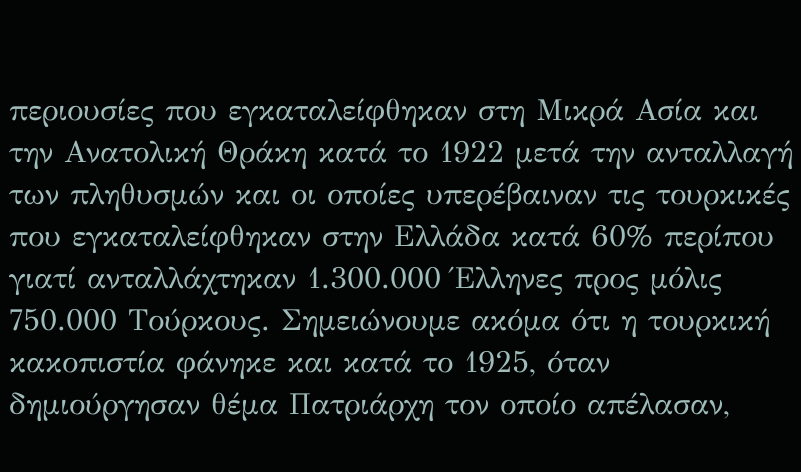περιουσίες που εγκαταλείφθηκαν στη Μικρά Ασία και την Ανατολική Θράκη κατά το 1922 μετά την ανταλλαγή των πληθυσμών και οι οποίες υπερέβαιναν τις τουρκικές που εγκαταλείφθηκαν στην Ελλάδα κατά 60% περίπου γιατί ανταλλάχτηκαν 1.300.000 Έλληνες προς μόλις 750.000 Τούρκους. Σημειώνουμε ακόμα ότι η τουρκική κακοπιστία φάνηκε και κατά το 1925, όταν δημιούργησαν θέμα Πατριάρχη τον οποίο απέλασαν,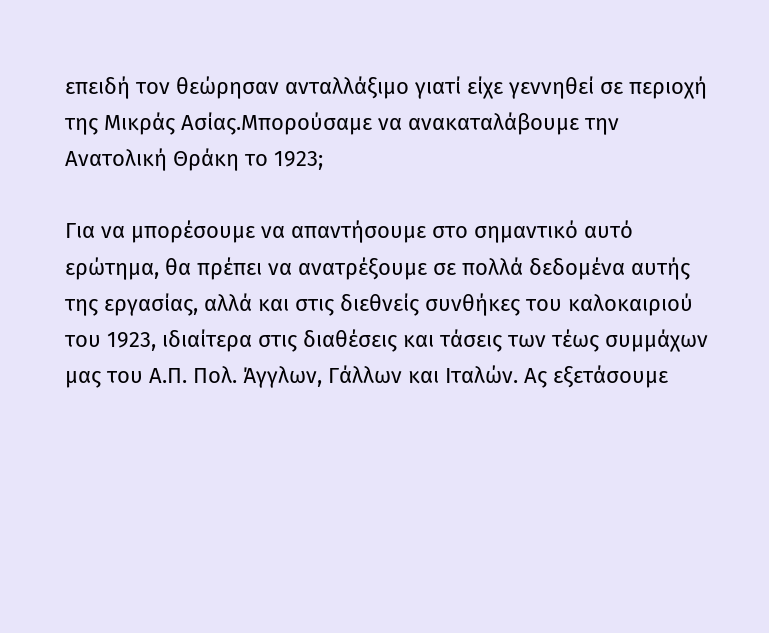επειδή τον θεώρησαν ανταλλάξιμο γιατί είχε γεννηθεί σε περιοχή της Μικράς Ασίας.Μπορούσαμε να ανακαταλάβουμε την Ανατολική Θράκη το 1923;

Για να μπορέσουμε να απαντήσουμε στο σημαντικό αυτό ερώτημα, θα πρέπει να ανατρέξουμε σε πολλά δεδομένα αυτής της εργασίας, αλλά και στις διεθνείς συνθήκες του καλοκαιριού του 1923, ιδιαίτερα στις διαθέσεις και τάσεις των τέως συμμάχων μας του Α.Π. Πολ. Άγγλων, Γάλλων και Ιταλών. Ας εξετάσουμε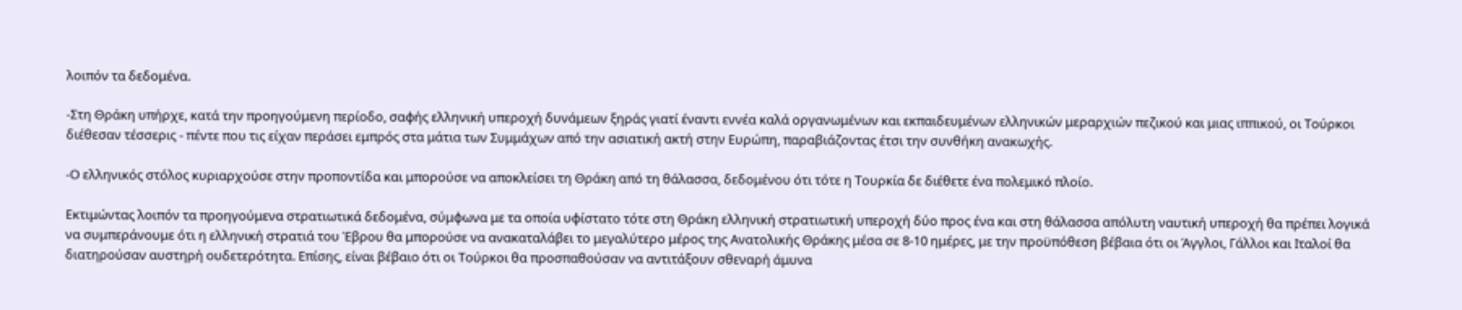λοιπόν τα δεδομένα.

-Στη Θράκη υπήρχε, κατά την προηγούμενη περίοδο, σαφής ελληνική υπεροχή δυνάμεων ξηράς γιατί έναντι εννέα καλά οργανωμένων και εκπαιδευμένων ελληνικών μεραρχιών πεζικού και μιας ιππικού, οι Τούρκοι διέθεσαν τέσσερις - πέντε που τις είχαν περάσει εμπρός στα μάτια των Συμμάχων από την ασιατική ακτή στην Ευρώπη, παραβιάζοντας έτσι την συνθήκη ανακωχής.

-Ο ελληνικός στόλος κυριαρχούσε στην προποντίδα και μπορούσε να αποκλείσει τη Θράκη από τη θάλασσα, δεδομένου ότι τότε η Τουρκία δε διέθετε ένα πολεμικό πλοίο.

Εκτιμώντας λοιπόν τα προηγούμενα στρατιωτικά δεδομένα, σύμφωνα με τα οποία υφίστατο τότε στη Θράκη ελληνική στρατιωτική υπεροχή δύο προς ένα και στη θάλασσα απόλυτη ναυτική υπεροχή θα πρέπει λογικά να συμπεράνουμε ότι η ελληνική στρατιά του Έβρου θα μπορούσε να ανακαταλάβει το μεγαλύτερο μέρος της Ανατολικής Θράκης μέσα σε 8-10 ημέρες, με την προϋπόθεση βέβαια ότι οι Άγγλοι, Γάλλοι και Ιταλοί θα διατηρούσαν αυστηρή ουδετερότητα. Επίσης, είναι βέβαιο ότι οι Τούρκοι θα προσπαθούσαν να αντιτάξουν σθεναρή άμυνα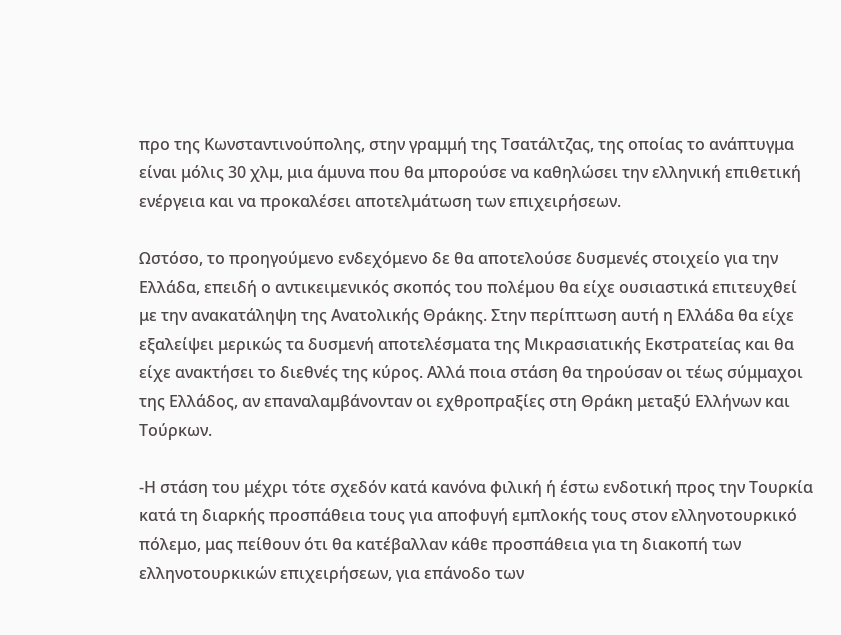προ της Κωνσταντινούπολης, στην γραμμή της Τσατάλτζας, της οποίας το ανάπτυγμα είναι μόλις 30 χλμ, μια άμυνα που θα μπορούσε να καθηλώσει την ελληνική επιθετική ενέργεια και να προκαλέσει αποτελμάτωση των επιχειρήσεων.

Ωστόσο, το προηγούμενο ενδεχόμενο δε θα αποτελούσε δυσμενές στοιχείο για την Ελλάδα, επειδή ο αντικειμενικός σκοπός του πολέμου θα είχε ουσιαστικά επιτευχθεί με την ανακατάληψη της Ανατολικής Θράκης. Στην περίπτωση αυτή η Ελλάδα θα είχε εξαλείψει μερικώς τα δυσμενή αποτελέσματα της Μικρασιατικής Εκστρατείας και θα είχε ανακτήσει το διεθνές της κύρος. Αλλά ποια στάση θα τηρούσαν οι τέως σύμμαχοι της Ελλάδος, αν επαναλαμβάνονταν οι εχθροπραξίες στη Θράκη μεταξύ Ελλήνων και Τούρκων.

-Η στάση του μέχρι τότε σχεδόν κατά κανόνα φιλική ή έστω ενδοτική προς την Τουρκία κατά τη διαρκής προσπάθεια τους για αποφυγή εμπλοκής τους στον ελληνοτουρκικό πόλεμο, μας πείθουν ότι θα κατέβαλλαν κάθε προσπάθεια για τη διακοπή των ελληνοτουρκικών επιχειρήσεων, για επάνοδο των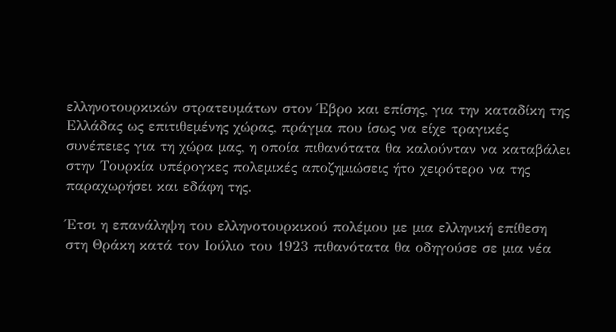ελληνοτουρκικών στρατευμάτων στον Έβρο και επίσης, για την καταδίκη της Ελλάδας ως επιτιθεμένης χώρας, πράγμα που ίσως να είχε τραγικές συνέπειες για τη χώρα μας, η οποία πιθανότατα θα καλούνταν να καταβάλει στην Τουρκία υπέρογκες πολεμικές αποζημιώσεις ήτο χειρότερο να της παραχωρήσει και εδάφη της.

Έτσι η επανάληψη του ελληνοτουρκικού πολέμου με μια ελληνική επίθεση στη Θράκη κατά τον Ιούλιο του 1923 πιθανότατα θα οδηγούσε σε μια νέα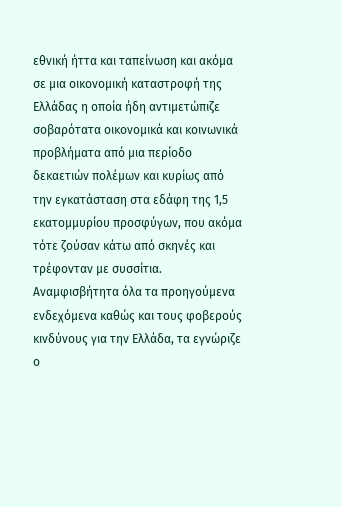εθνική ήττα και ταπείνωση και ακόμα σε μια οικονομική καταστροφή της Ελλάδας η οποία ήδη αντιμετώπιζε σοβαρότατα οικονομικά και κοινωνικά προβλήματα από μια περίοδο δεκαετιών πολέμων και κυρίως από την εγκατάσταση στα εδάφη της 1,5 εκατομμυρίου προσφύγων, που ακόμα τότε ζούσαν κάτω από σκηνές και τρέφονταν με συσσίτια. Αναμφισβήτητα όλα τα προηγούμενα ενδεχόμενα καθώς και τους φοβερούς κινδύνους για την Ελλάδα, τα εγνώριζε ο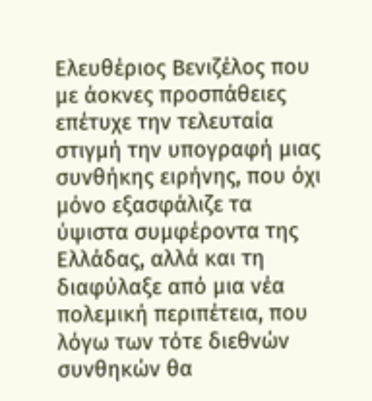Ελευθέριος Βενιζέλος που με άοκνες προσπάθειες επέτυχε την τελευταία στιγμή την υπογραφή μιας συνθήκης ειρήνης, που όχι μόνο εξασφάλιζε τα ύψιστα συμφέροντα της Ελλάδας, αλλά και τη διαφύλαξε από μια νέα πολεμική περιπέτεια, που λόγω των τότε διεθνών συνθηκών θα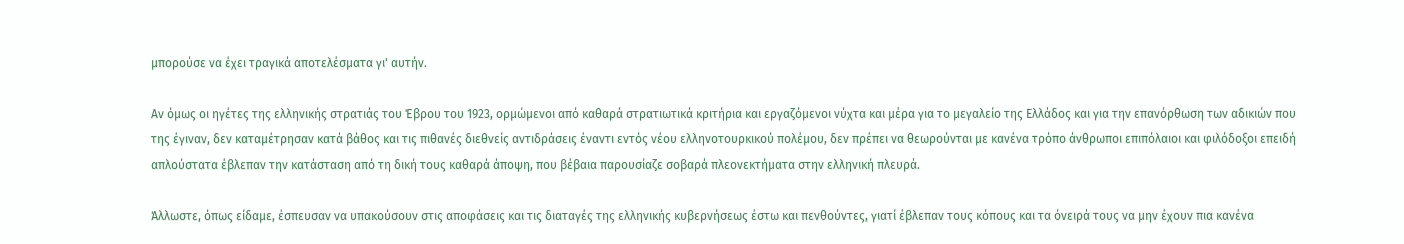μπορούσε να έχει τραγικά αποτελέσματα γι' αυτήν.

Αν όμως οι ηγέτες της ελληνικής στρατιάς του Έβρου του 1923, ορμώμενοι από καθαρά στρατιωτικά κριτήρια και εργαζόμενοι νύχτα και μέρα για το μεγαλείο της Ελλάδος και για την επανόρθωση των αδικιών που της έγιναν, δεν καταμέτρησαν κατά βάθος και τις πιθανές διεθνείς αντιδράσεις έναντι εντός νέου ελληνοτουρκικού πολέμου, δεν πρέπει να θεωρούνται με κανένα τρόπο άνθρωποι επιπόλαιοι και φιλόδοξοι επειδή απλούστατα έβλεπαν την κατάσταση από τη δική τους καθαρά άποψη, που βέβαια παρουσίαζε σοβαρά πλεονεκτήματα στην ελληνική πλευρά.

Άλλωστε, όπως είδαμε, έσπευσαν να υπακούσουν στις αποφάσεις και τις διαταγές της ελληνικής κυβερνήσεως έστω και πενθούντες, γιατί έβλεπαν τους κόπους και τα όνειρά τους να μην έχουν πια κανένα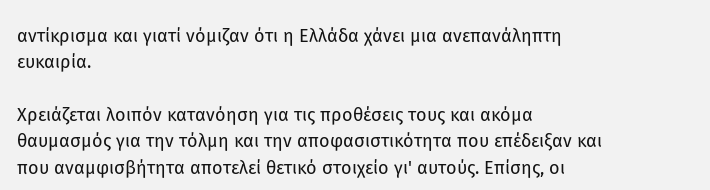αντίκρισμα και γιατί νόμιζαν ότι η Ελλάδα χάνει μια ανεπανάληπτη ευκαιρία.

Χρειάζεται λοιπόν κατανόηση για τις προθέσεις τους και ακόμα θαυμασμός για την τόλμη και την αποφασιστικότητα που επέδειξαν και που αναμφισβήτητα αποτελεί θετικό στοιχείο γι' αυτούς. Επίσης, οι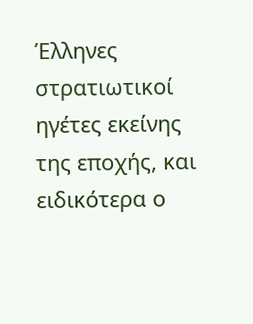Έλληνες στρατιωτικοί ηγέτες εκείνης της εποχής, και ειδικότερα ο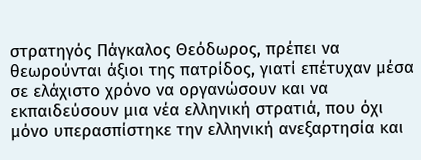στρατηγός Πάγκαλος Θεόδωρος, πρέπει να θεωρούνται άξιοι της πατρίδος, γιατί επέτυχαν μέσα σε ελάχιστο χρόνο να οργανώσουν και να εκπαιδεύσουν μια νέα ελληνική στρατιά, που όχι μόνο υπερασπίστηκε την ελληνική ανεξαρτησία και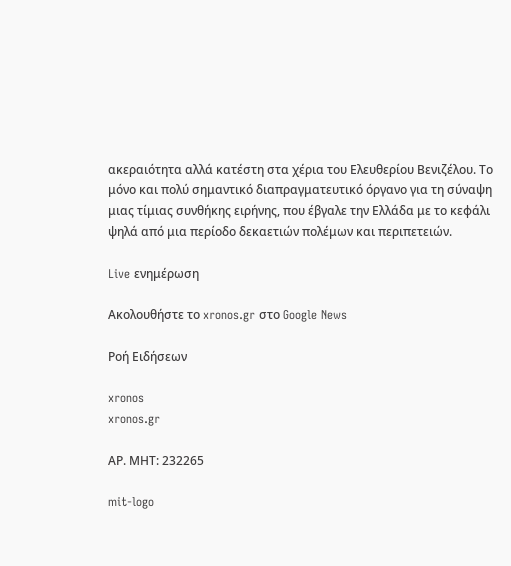ακεραιότητα αλλά κατέστη στα χέρια του Ελευθερίου Βενιζέλου. Το μόνο και πολύ σημαντικό διαπραγματευτικό όργανο για τη σύναψη μιας τίμιας συνθήκης ειρήνης, που έβγαλε την Ελλάδα με το κεφάλι ψηλά από μια περίοδο δεκαετιών πολέμων και περιπετειών.

Live ενημέρωση

Ακολουθήστε το xronos.gr στο Google News

Ροή Ειδήσεων

xronos
xronos.gr

ΑΡ. ΜΗΤ: 232265

mit-logo